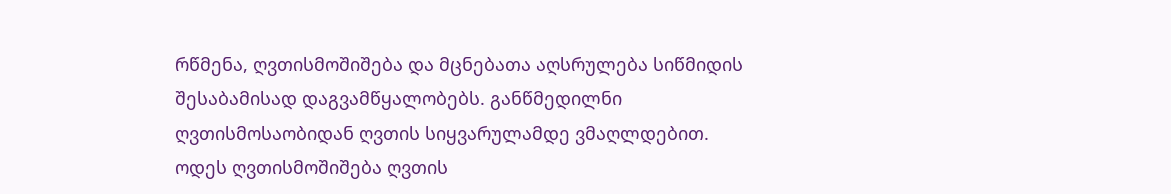რწმენა, ღვთისმოშიშება და მცნებათა აღსრულება სიწმიდის შესაბამისად დაგვამწყალობებს. განწმედილნი ღვთისმოსაობიდან ღვთის სიყვარულამდე ვმაღლდებით. ოდეს ღვთისმოშიშება ღვთის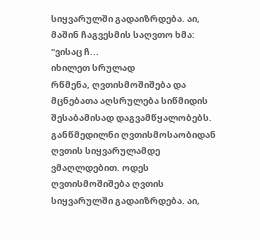სიყვარულში გადაიზრდება. აი, მაშინ ჩაგვესმის საღვთო ხმა: "ვისაც ჩ...
იხილეთ სრულად
რწმენა, ღვთისმოშიშება და მცნებათა აღსრულება სიწმიდის შესაბამისად დაგვამწყალობებს. განწმედილნი ღვთისმოსაობიდან ღვთის სიყვარულამდე ვმაღლდებით. ოდეს ღვთისმოშიშება ღვთის სიყვარულში გადაიზრდება. აი,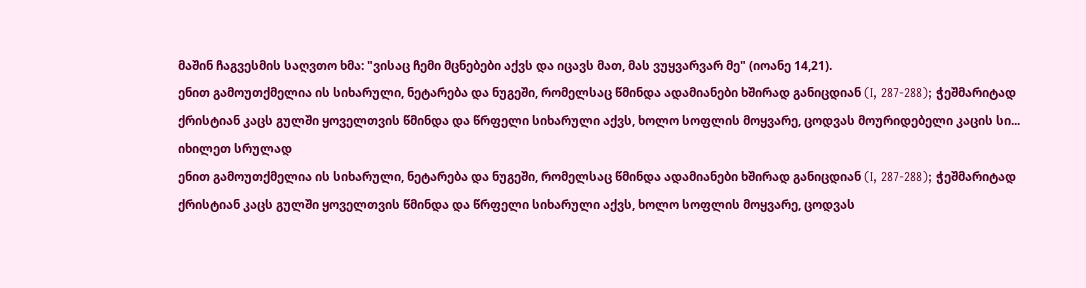მაშინ ჩაგვესმის საღვთო ხმა: "ვისაც ჩემი მცნებები აქვს და იცავს მათ, მას ვუყვარვარ მე" (იოანე 14,21).
ენით გამოუთქმელია ის სიხარული, ნეტარება და ნუგეში, რომელსაც წმინდა ადამიანები ხშირად განიცდიან (I, 287-288); ჭეშმარიტად ქრისტიან კაცს გულში ყოველთვის წმინდა და წრფელი სიხარული აქვს, ხოლო სოფლის მოყვარე, ცოდვას მოურიდებელი კაცის სი...
იხილეთ სრულად
ენით გამოუთქმელია ის სიხარული, ნეტარება და ნუგეში, რომელსაც წმინდა ადამიანები ხშირად განიცდიან (I, 287-288); ჭეშმარიტად ქრისტიან კაცს გულში ყოველთვის წმინდა და წრფელი სიხარული აქვს, ხოლო სოფლის მოყვარე, ცოდვას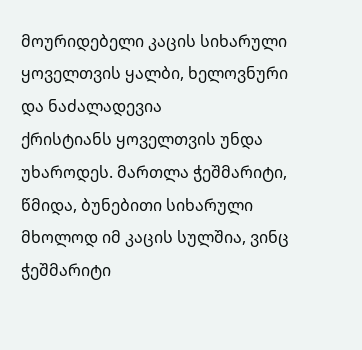მოურიდებელი კაცის სიხარული ყოველთვის ყალბი, ხელოვნური და ნაძალადევია
ქრისტიანს ყოველთვის უნდა უხაროდეს. მართლა ჭეშმარიტი, წმიდა, ბუნებითი სიხარული მხოლოდ იმ კაცის სულშია, ვინც ჭეშმარიტი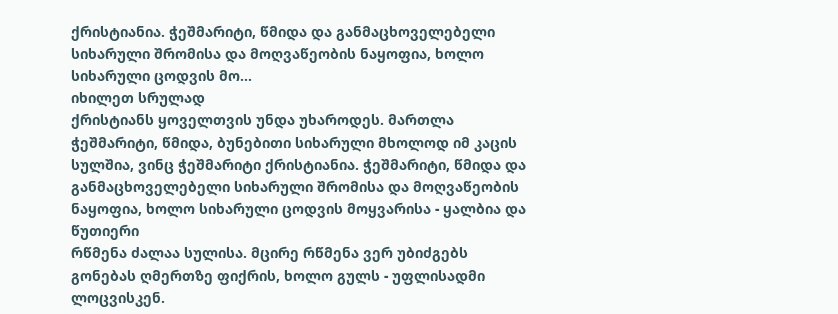ქრისტიანია. ჭეშმარიტი, წმიდა და განმაცხოველებელი სიხარული შრომისა და მოღვაწეობის ნაყოფია, ხოლო სიხარული ცოდვის მო...
იხილეთ სრულად
ქრისტიანს ყოველთვის უნდა უხაროდეს. მართლა ჭეშმარიტი, წმიდა, ბუნებითი სიხარული მხოლოდ იმ კაცის სულშია, ვინც ჭეშმარიტი ქრისტიანია. ჭეშმარიტი, წმიდა და განმაცხოველებელი სიხარული შრომისა და მოღვაწეობის ნაყოფია, ხოლო სიხარული ცოდვის მოყვარისა - ყალბია და წუთიერი
რწმენა ძალაა სულისა. მცირე რწმენა ვერ უბიძგებს გონებას ღმერთზე ფიქრის, ხოლო გულს - უფლისადმი ლოცვისკენ.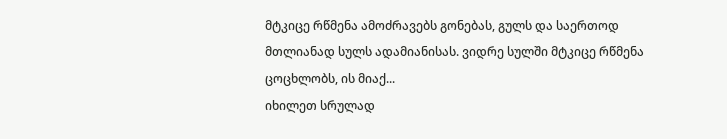მტკიცე რწმენა ამოძრავებს გონებას, გულს და საერთოდ მთლიანად სულს ადამიანისას. ვიდრე სულში მტკიცე რწმენა ცოცხლობს, ის მიაქ...
იხილეთ სრულად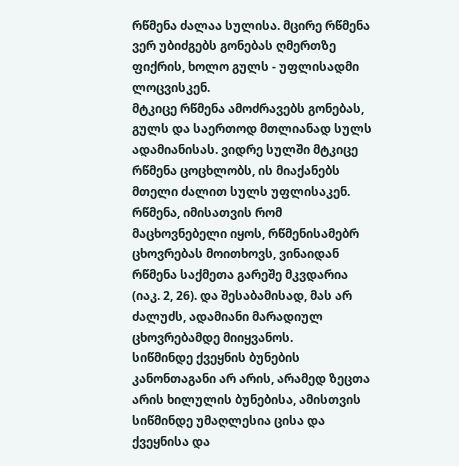რწმენა ძალაა სულისა. მცირე რწმენა ვერ უბიძგებს გონებას ღმერთზე ფიქრის, ხოლო გულს - უფლისადმი ლოცვისკენ.
მტკიცე რწმენა ამოძრავებს გონებას, გულს და საერთოდ მთლიანად სულს ადამიანისას. ვიდრე სულში მტკიცე რწმენა ცოცხლობს, ის მიაქანებს მთელი ძალით სულს უფლისაკენ.
რწმენა, იმისათვის რომ მაცხოვნებელი იყოს, რწმენისამებრ ცხოვრებას მოითხოვს, ვინაიდან რწმენა საქმეთა გარეშე მკვდარია (იაკ. 2, 26). და შესაბამისად, მას არ ძალუძს, ადამიანი მარადიულ ცხოვრებამდე მიიყვანოს.
სიწმინდე ქვეყნის ბუნების კანონთაგანი არ არის, არამედ ზეცთა არის ხილულის ბუნებისა, ამისთვის სიწმინდე უმაღლესია ცისა და ქვეყნისა და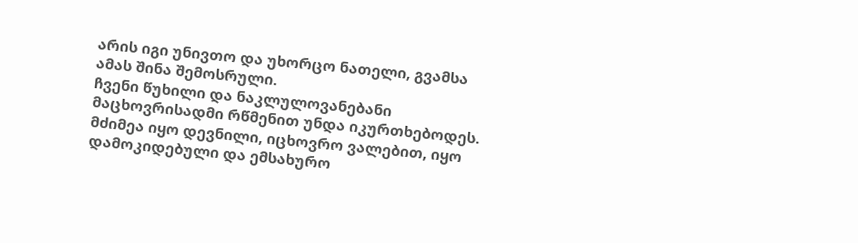არის იგი უნივთო და უხორცო ნათელი, გვამსა ამას შინა შემოსრული.
ჩვენი წუხილი და ნაკლულოვანებანი მაცხოვრისადმი რწმენით უნდა იკურთხებოდეს. მძიმეა იყო დევნილი, იცხოვრო ვალებით, იყო დამოკიდებული და ემსახურო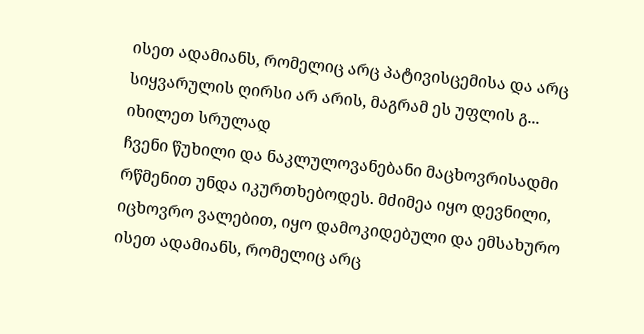ისეთ ადამიანს, რომელიც არც პატივისცემისა და არც სიყვარულის ღირსი არ არის, მაგრამ ეს უფლის გ...
იხილეთ სრულად
ჩვენი წუხილი და ნაკლულოვანებანი მაცხოვრისადმი რწმენით უნდა იკურთხებოდეს. მძიმეა იყო დევნილი, იცხოვრო ვალებით, იყო დამოკიდებული და ემსახურო ისეთ ადამიანს, რომელიც არც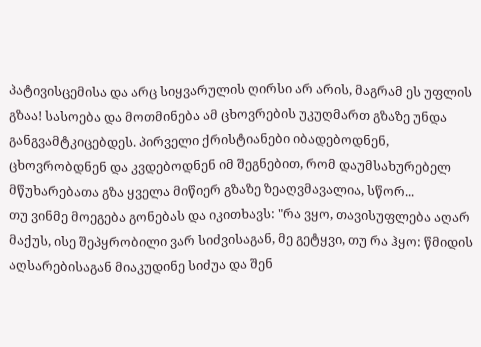პატივისცემისა და არც სიყვარულის ღირსი არ არის, მაგრამ ეს უფლის გზაა! სასოება და მოთმინება ამ ცხოვრების უკუღმართ გზაზე უნდა განგვამტკიცებდეს. პირველი ქრისტიანები იბადებოდნენ, ცხოვრობდნენ და კვდებოდნენ იმ შეგნებით, რომ დაუმსახურებელ მწუხარებათა გზა ყველა მიწიერ გზაზე ზეაღვმავალია, სწორ...
თუ ვინმე მოეგება გონებას და იკითხავს: "რა ვყო, თავისუფლება აღარ მაქუს, ისე შეპყრობილი ვარ სიძვისაგან, მე გეტყვი, თუ რა ჰყო: წმიდის აღსარებისაგან მიაკუდინე სიძუა და შენ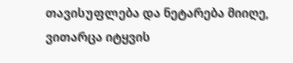თავისუფლება და ნეტარება მიიღე, ვითარცა იტყვის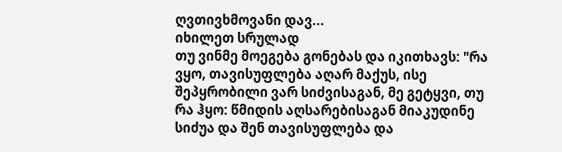ღვთივხმოვანი დავ...
იხილეთ სრულად
თუ ვინმე მოეგება გონებას და იკითხავს: "რა ვყო, თავისუფლება აღარ მაქუს, ისე შეპყრობილი ვარ სიძვისაგან, მე გეტყვი, თუ რა ჰყო: წმიდის აღსარებისაგან მიაკუდინე სიძუა და შენ თავისუფლება და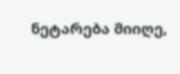ნეტარება მიიღე,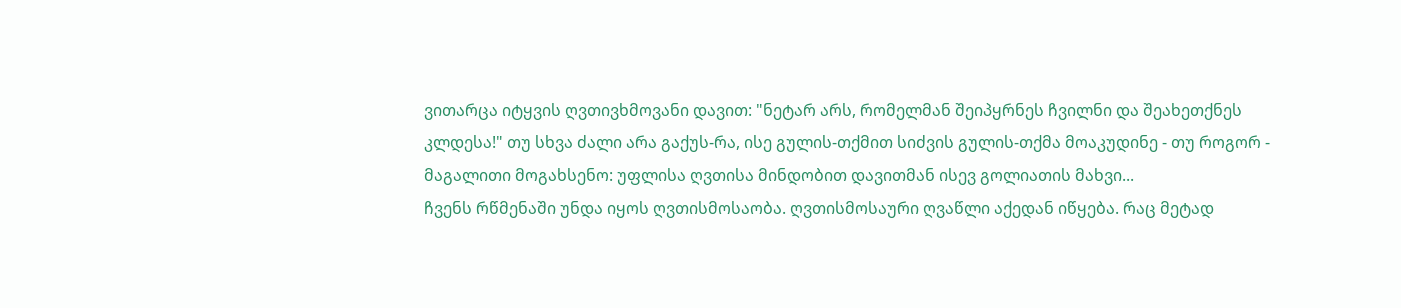ვითარცა იტყვის ღვთივხმოვანი დავით: "ნეტარ არს, რომელმან შეიპყრნეს ჩვილნი და შეახეთქნეს კლდესა!" თუ სხვა ძალი არა გაქუს-რა, ისე გულის-თქმით სიძვის გულის-თქმა მოაკუდინე - თუ როგორ - მაგალითი მოგახსენო: უფლისა ღვთისა მინდობით დავითმან ისევ გოლიათის მახვი...
ჩვენს რწმენაში უნდა იყოს ღვთისმოსაობა. ღვთისმოსაური ღვაწლი აქედან იწყება. რაც მეტად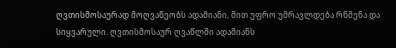ღვთისმოსაურად მოღვაწეობს ადამიანი, მით უფრო უმრავლდება რწმენა და სიყვარული. ღვთისმოსაურ ღვაწლში ადამიანს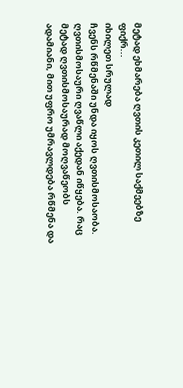მეტად ეხმარება ღვთის კეთილ საქმეებზე ფიქრ...
იხილეთ სრულად
ჩვენს რწმენაში უნდა იყოს ღვთისმოსაობა. ღვთისმოსაური ღვაწლი აქედან იწყება. რაც მეტად ღვთისმოსაურად მოღვაწეობს ადამიანი, მით უფრო უმრავლდება რწმენა და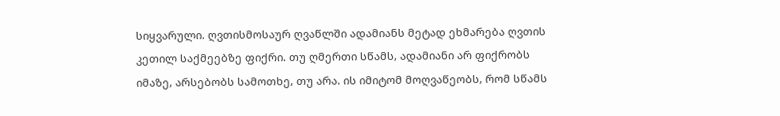სიყვარული. ღვთისმოსაურ ღვაწლში ადამიანს მეტად ეხმარება ღვთის კეთილ საქმეებზე ფიქრი. თუ ღმერთი სწამს, ადამიანი არ ფიქრობს იმაზე, არსებობს სამოთხე, თუ არა. ის იმიტომ მოღვაწეობს, რომ სწამს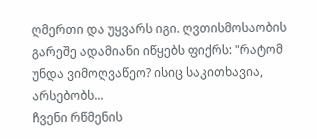ღმერთი და უყვარს იგი. ღვთისმოსაობის გარეშე ადამიანი იწყებს ფიქრს: "რატომ უნდა ვიმოღვაწეო? ისიც საკითხავია, არსებობს...
ჩვენი რწმენის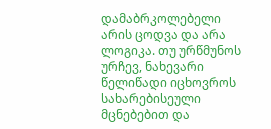დამაბრკოლებელი არის ცოდვა და არა ლოგიკა. თუ ურწმუნოს ურჩევ, ნახევარი წელიწადი იცხოვროს სახარებისეული მცნებებით და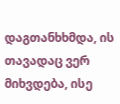დაგთანხხმდა, ის თავადაც ვერ მიხვდება, ისე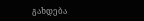გახდება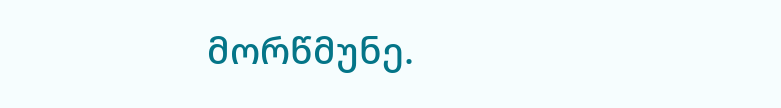მორწმუნე.